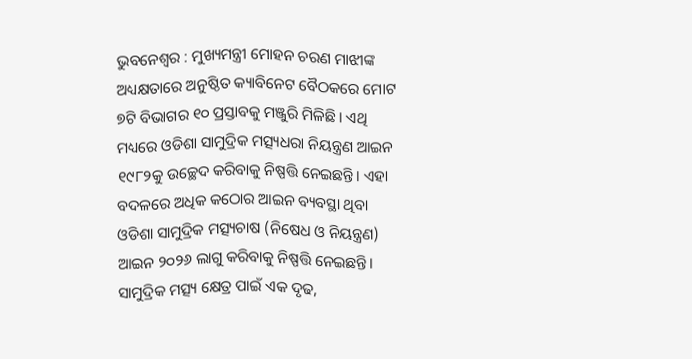ଭୁବନେଶ୍ୱର : ମୁଖ୍ୟମନ୍ତ୍ରୀ ମୋହନ ଚରଣ ମାଝୀଙ୍କ ଅଧ୍ୟକ୍ଷତାରେ ଅନୁଷ୍ଠିତ କ୍ୟାବିନେଟ ବୈଠକରେ ମୋଟ ୭ଟି ବିଭାଗର ୧୦ ପ୍ରସ୍ତାବକୁ ମଞ୍ଜୁରି ମିଳିଛି। ଏଥି ମଧ୍ୟରେ ଓଡିଶା ସାମୁଦ୍ରିକ ମତ୍ସ୍ୟଧରା ନିୟନ୍ତ୍ରଣ ଆଇନ ୧୯୮୨କୁ ଉଚ୍ଛେଦ କରିବାକୁ ନିଷ୍ପତ୍ତି ନେଇଛନ୍ତି। ଏହା ବଦଳରେ ଅଧିକ କଠୋର ଆଇନ ବ୍ୟବସ୍ଥା ଥିବା ଓଡିଶା ସାମୁଦ୍ରିକ ମତ୍ସ୍ୟଚାଷ (ନିଷେଧ ଓ ନିୟନ୍ତ୍ରଣ) ଆଇନ ୨୦୨୬ ଲାଗୁ କରିବାକୁ ନିଷ୍ପତ୍ତି ନେଇଛନ୍ତି। ସାମୁଦ୍ରିକ ମତ୍ସ୍ୟ କ୍ଷେତ୍ର ପାଇଁ ଏକ ଦୃଢ,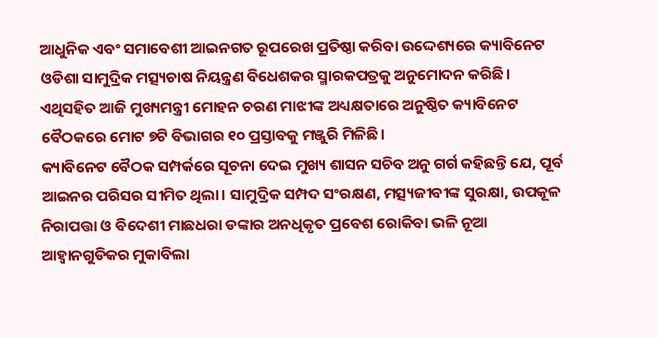ଆଧୁନିକ ଏବଂ ସମାବେଶୀ ଆଇନଗତ ରୂପରେଖ ପ୍ରତିଷ୍ଠା କରିବା ଉଦ୍ଦେଶ୍ୟରେ କ୍ୟାବିନେଟ ଓଡିଶା ସାମୁଦ୍ରିକ ମତ୍ସ୍ୟଚାଷ ନିୟନ୍ତ୍ରଣ ବିଧେଶକର ସ୍ମାରକପତ୍ରକୁ ଅନୁମୋଦନ କରିଛି। ଏଥିସହିତ ଆଜି ମୁଖ୍ୟମନ୍ତ୍ରୀ ମୋହନ ଚରଣ ମାଝୀଙ୍କ ଅଧ୍ୟକ୍ଷତାରେ ଅନୁଷ୍ଠିତ କ୍ୟାବିନେଟ ବୈଠକରେ ମୋଟ ୭ଟି ବିଭାଗର ୧୦ ପ୍ରସ୍ତାବକୁ ମଞ୍ଜୁରି ମିଳିଛି।
କ୍ୟାବିନେଟ ବୈଠକ ସମ୍ପର୍କରେ ସୂଚନା ଦେଇ ମୁଖ୍ୟ ଶାସନ ସଚିବ ଅନୁ ଗର୍ଗ କହିଛନ୍ତି ଯେ, ପୂର୍ବ ଆଇନର ପରିସର ସୀମିତ ଥିଲା। ସାମୁଦ୍ରିକ ସମ୍ପଦ ସଂରକ୍ଷଣ, ମତ୍ସ୍ୟଜୀବୀଙ୍କ ସୁରକ୍ଷା, ଉପକୂଳ ନିରାପତ୍ତା ଓ ବିଦେଶୀ ମାଛଧରା ଡଙ୍କାର ଅନଧିକୃତ ପ୍ରବେଶ ରୋକିବା ଭଳି ନୂଆ ଆହ୍ବାନଗୁଡିକର ମୁକାବିଲା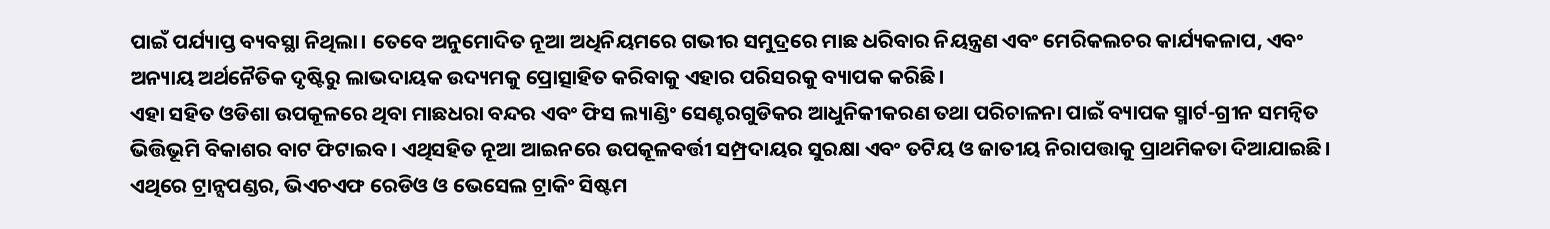ପାଇଁ ପର୍ଯ୍ୟାପ୍ତ ବ୍ୟବସ୍ଥା ନିଥିଲା। ତେବେ ଅନୁମୋଦିତ ନୂଆ ଅଧିନିୟମରେ ଗଭୀର ସମୁଦ୍ରରେ ମାଛ ଧରିବାର ନିୟନ୍ତ୍ରଣ ଏବଂ ମେରିକଲଚର କାର୍ଯ୍ୟକଳାପ, ଏବଂ ଅନ୍ୟାୟ ଅର୍ଥନୈତିକ ଦୃଷ୍ଟିରୁ ଲାଭଦାୟକ ଉଦ୍ୟମକୁ ପ୍ରୋତ୍ସାହିତ କରିବାକୁ ଏହାର ପରିସରକୁ ବ୍ୟାପକ କରିଛି।
ଏହା ସହିତ ଓଡିଶା ଉପକୂଳରେ ଥିବା ମାଛଧରା ବନ୍ଦର ଏବଂ ଫିସ ଲ୍ୟାଣ୍ଡିଂ ସେଣ୍ଟରଗୁଡିକର ଆଧୁନିକୀକରଣ ତଥା ପରିଚାଳନା ପାଇଁ ବ୍ୟାପକ ସ୍ମାର୍ଟ-ଗ୍ରୀନ ସମନ୍ବିତ ଭିତ୍ତିଭୂମି ବିକାଶର ବାଟ ଫିଟାଇବ। ଏଥିସହିତ ନୂଆ ଆଇନରେ ଉପକୂଳବର୍ତ୍ତୀ ସମ୍ପ୍ରଦାୟର ସୁରକ୍ଷା ଏବଂ ତଟିୟ ଓ ଜାତୀୟ ନିରାପତ୍ତାକୁ ପ୍ରାଥମିକତା ଦିଆଯାଇଛି। ଏଥିରେ ଟ୍ରାନ୍ସପଣ୍ଡର, ଭିଏଚଏଫ ରେଡିଓ ଓ ଭେସେଲ ଟ୍ରାକିଂ ସିଷ୍ଟମ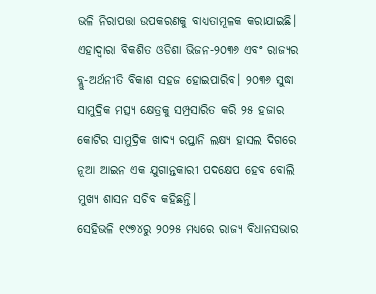ଭଳି ନିରାପତ୍ତା ଉପକରଣକୁ ବାଧ୍ୟତାମୂଳକ କରାଯାଇଛି। ଏହାଦ୍ବାରା ବିକଶିତ ଓଡିଶା ଭିଜନ-୨୦୩୬ ଏବଂ ରାଜ୍ୟର ବ୍ଲୁ-ଅର୍ଥନୀତି ବିକାଶ ସହଜ ହୋଇପାରିବ। ୨୦୩୬ ସୁଦ୍ଧା ସାମୁଦ୍ରିକ ମତ୍ସ୍ୟ କ୍ଷେତ୍ରକୁ ସମ୍ପ୍ରସାରିତ କରି ୨୫ ହଜାର କୋଟିର ସାମୁଦ୍ରିକ ଖାଦ୍ୟ ରପ୍ତାନି ଲକ୍ଷ୍ୟ ହାସଲ ଦିଗରେ ନୂଆ ଆଇନ ଏକ ଯୁଗାନ୍ତକାରୀ ପଦକ୍ଷେପ ହେବ ବୋଲି ମୁଖ୍ୟ ଶାସନ ସଚିବ କହିଛନ୍ତି।
ସେହିଭଳି ୧୯୭୪ରୁ ୨୦୨୫ ମଧ୍ୟରେ ରାଜ୍ୟ ବିଧାନସଭାର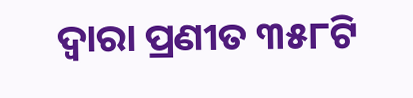ଦ୍ବାରା ପ୍ରଣୀତ ୩୫୮ଟି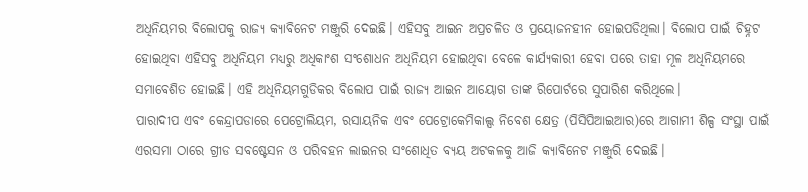ଅଧିନିୟମର ବିଲୋପକୁ ରାଜ୍ୟ କ୍ୟାବିନେଟ ମଞ୍ଜୁରି ଦେଇଛି। ଏହିସବୁ ଆଇନ ଅପ୍ରଚଳିତ ଓ ପ୍ରୟୋଜନହୀନ ହୋଇପଡିଥିଲା। ବିଲୋପ ପାଇଁ ଚିହ୍ନଟ ହୋଇଥିବା ଏହିସବୁ ଅଧିନିୟମ ମଧ୍ୟରୁ ଅଧିକାଂଶ ସଂଶୋଧନ ଅଧିନିୟମ ହୋଇଥିବା ବେଳେ କାର୍ଯ୍ୟକାରୀ ହେବା ପରେ ତାହା ମୂଳ ଅଧିନିୟମରେ ସମାବେଶିତ ହୋଇଛି। ଏହି ଅଧିନିୟମଗୁଡିକର ବିଲୋପ ପାଇଁ ରାଜ୍ୟ ଆଇନ ଆୟୋଗ ତାଙ୍କ ରିପୋର୍ଟରେ ସୁପାରିଶ କରିଥିଲେ।
ପାରାଦୀପ ଏବଂ କେନ୍ଦ୍ରାପଡାରେ ପେଟ୍ରୋଲିୟମ, ରସାୟନିକ ଏବଂ ପେଟ୍ରୋକେମିକାଲ୍ସ ନିବେଶ କ୍ଷେତ୍ର (ପିସିପିଆଇଆର)ରେ ଆଗାମୀ ଶିଳ୍ପ ସଂସ୍ଥା ପାଇଁ ଏରସମା ଠାରେ ଗ୍ରୀଡ ସବଷ୍ଟେସନ ଓ ପରିବହନ ଲାଇନର ସଂଶୋଧିତ ବ୍ୟୟ ଅଟକଳକୁ ଆଜି କ୍ୟାବିନେଟ ମଞ୍ଜୁରି ଦେଇଛି।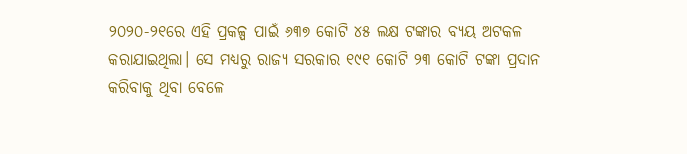୨୦୨୦-୨୧ରେ ଏହି ପ୍ରକଳ୍ପ ପାଇଁ ୬୩୭ କୋଟି ୪୫ ଲକ୍ଷ ଟଙ୍କାର ବ୍ୟୟ ଅଟକଳ କରାଯାଇଥିଲା। ସେ ମଧ୍ୟରୁ ରାଜ୍ୟ ସରକାର ୧୯୧ କୋଟି ୨୩ କୋଟି ଟଙ୍କା ପ୍ରଦାନ କରିବାକୁ ଥିବା ବେଳେ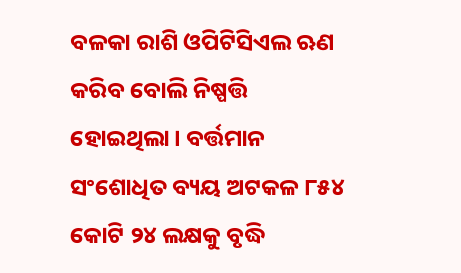ବଳକା ରାଶି ଓପିଟିସିଏଲ ଋଣ କରିବ ବୋଲି ନିଷ୍ପତ୍ତି ହୋଇଥିଲା। ବର୍ତ୍ତମାନ ସଂଶୋଧିତ ବ୍ୟୟ ଅଟକଳ ୮୫୪ କୋଟି ୨୪ ଲକ୍ଷକୁ ବୃଦ୍ଧି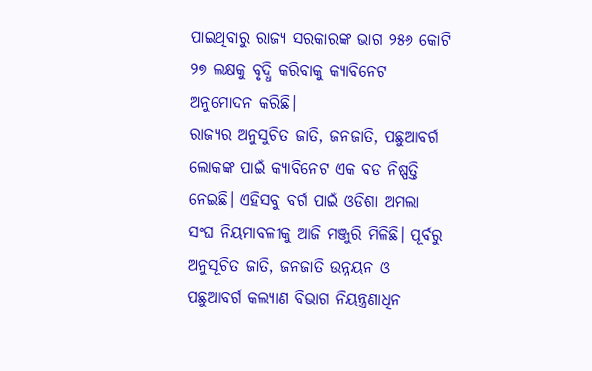ପାଇଥିବାରୁ ରାଜ୍ୟ ସରକାରଙ୍କ ଭାଗ ୨୫୬ କୋଟି ୨୭ ଲକ୍ଷକୁ ବୃଦ୍ଧି କରିବାକୁ କ୍ୟାବିନେଟ ଅନୁମୋଦନ କରିଛି।
ରାଜ୍ୟର ଅନୁସୁଚିତ ଜାତି, ଜନଜାତି, ପଛୁଆବର୍ଗ ଲୋକଙ୍କ ପାଇଁ କ୍ୟାବିନେଟ ଏକ ବଡ ନିଷ୍ପତ୍ତି ନେଇଛି। ଏହିସବୁ ବର୍ଗ ପାଇଁ ଓଡିଶା ଅମଲା ସଂଘ ନିୟମାବଳୀକୁ ଆଜି ମଞ୍ଜୁରି ମିଳିଛି। ପୂର୍ବରୁ ଅନୁସୂଚିତ ଜାତି, ଜନଜାତି ଉନ୍ନୟନ ଓ ପଛୁଆବର୍ଗ କଲ୍ୟାଣ ବିଭାଗ ନିୟନ୍ତ୍ରଣାଧିନ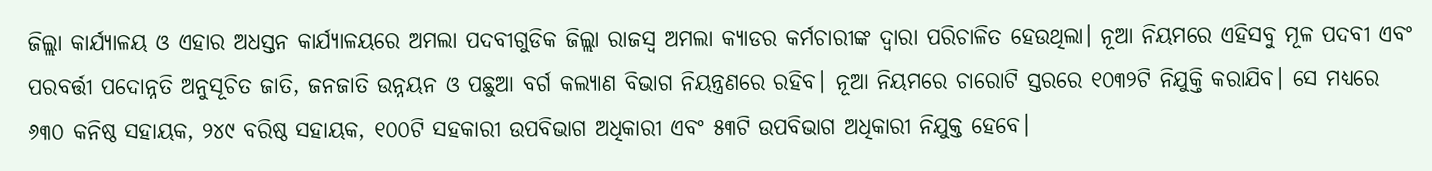ଜିଲ୍ଲା କାର୍ଯ୍ୟାଳୟ ଓ ଏହାର ଅଧସ୍ତନ କାର୍ଯ୍ୟାଳୟରେ ଅମଲା ପଦବୀଗୁଡିକ ଜିଲ୍ଲା ରାଜସ୍ବ ଅମଲା କ୍ୟାଡର କର୍ମଚାରୀଙ୍କ ଦ୍ବାରା ପରିଚାଳିତ ହେଉଥିଲା। ନୂଆ ନିୟମରେ ଏହିସବୁ ମୂଳ ପଦବୀ ଏବଂ ପରବର୍ତ୍ତୀ ପଦୋନ୍ନତି ଅନୁସୂଚିତ ଜାତି, ଜନଜାତି ଉନ୍ନୟନ ଓ ପଛୁଆ ବର୍ଗ କଲ୍ୟାଣ ବିଭାଗ ନିୟନ୍ତ୍ରଣରେ ରହିବ। ନୂଆ ନିୟମରେ ଚାରୋଟି ସ୍ତରରେ ୧୦୩୨ଟି ନିଯୁକ୍ତି କରାଯିବ। ସେ ମଧ୍ୟରେ ୬୩୦ କନିଷ୍ଠ ସହାୟକ, ୨୪୯ ବରିଷ୍ଠ ସହାୟକ, ୧୦୦ଟି ସହକାରୀ ଉପବିଭାଗ ଅଧିକାରୀ ଏବଂ ୫୩ଟି ଉପବିଭାଗ ଅଧିକାରୀ ନିଯୁକ୍ତ ହେବେ।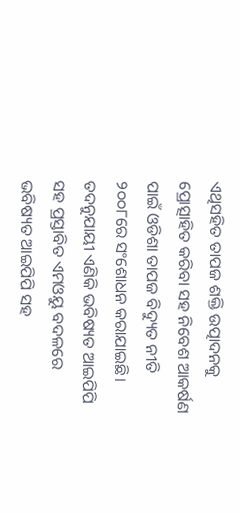ଏଥିସହିତ ତାପଜ ଶକ୍ତି ଉତ୍ପାଦନକୁ ପ୍ରୋତ୍ସାହିତ କରିବା ସହ ନିବେଶ ଆକର୍ଷଣ ପାଇଁ ଓଡିଶା ତାପଜ ବିଦ୍ୟୁତ ନୀତି ୨୦୦୮ରେ ସଂଶୋଧନ କରାଯାଇଛି। ତଦନୁଯାୟୀ ଏଣିକି ଭବିଷ୍ୟତ ଆଇପିପି ସହ ପ୍ରସ୍ତାବିତ ଏମଓୟୁ ବଦଳରେ ଭବିଷ୍ୟତ ଆଇପିପି ସହ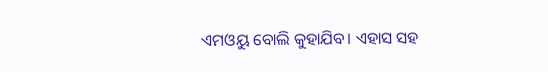ଏମଓୟୁ ବୋଲି କୁହାଯିବ। ଏହାସ ସହ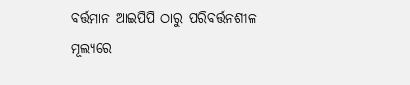ବର୍ତ୍ତମାନ ଆଇପିପି ଠାରୁ ପରିବର୍ତ୍ତନଶୀଳ ମୂଲ୍ୟରେ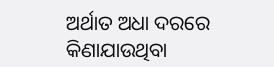ଅର୍ଥାତ ଅଧା ଦରରେ କିଣାଯାଉଥିବା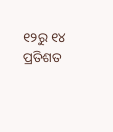୧୨ରୁ ୧୪ ପ୍ରତିଶତ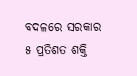ବଦଳରେ ସରକାର ୫ ପ୍ରତିଶତ ଶକ୍ତି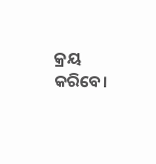କ୍ରୟ କରିବେ।